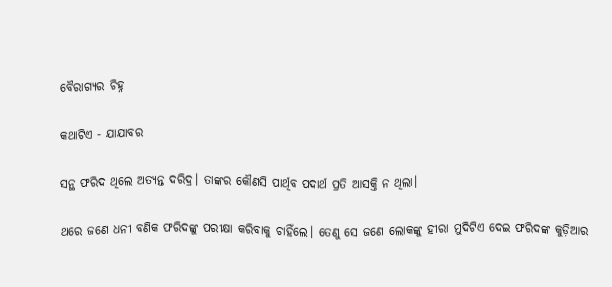ବୈରାଗ୍ୟର ଚିହ୍ନ

କଥାଟିଏ - ଯାଯାବର

ସନ୍ଥ ଫରିଦ ଥିଲେ ଅତ୍ୟନ୍ତ ଦରିଦ୍ର। ତାଙ୍କର କୌଣସି ପାର୍ଥିବ ପଦାର୍ଥ ପ୍ରତି ଆସକ୍ତି ନ ଥିଲା।

ଥରେ ଜଣେ ଧନୀ ବଣିକ ଫରିଦଙ୍କୁ ପରୀକ୍ଷା କରିବାକୁ ଚାହିଁଲେ। ତେଣୁ ସେ ଜଣେ ଲୋକଙ୍କୁ ହୀରା ମୁଦିଟିଏ ଦେଇ ଫରିଦଙ୍କ କୁଡ଼ିଆର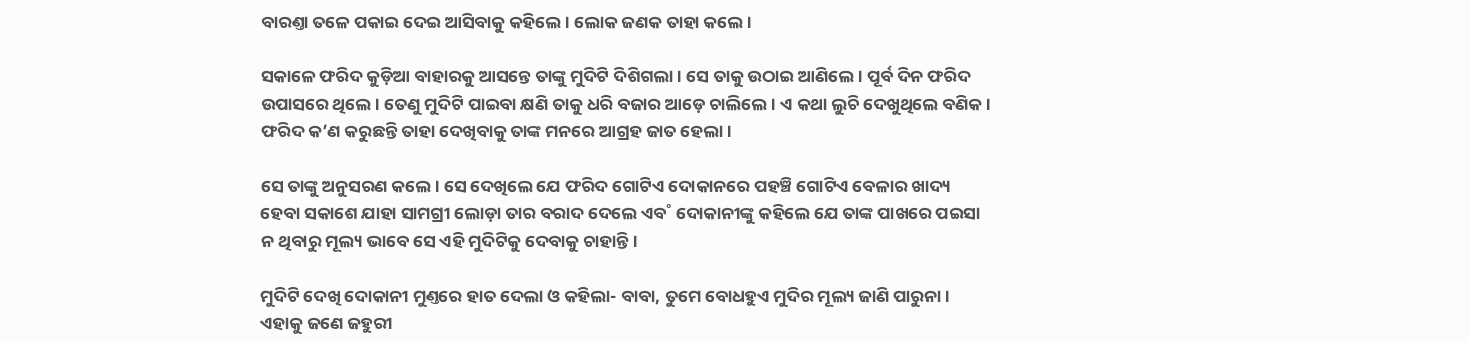ବାରଣ୍ତା ତଳେ ପକାଇ ଦେଇ ଆସିବାକୁ କହିଲେ। ଲୋକ ଜଣକ ତାହା କଲେ।

ସକାଳେ ଫରିଦ କୁଡ଼ିଆ ବାହାରକୁ ଆସନ୍ତେ ତାଙ୍କୁ ମୁଦିଟି ଦିଶିଗଲା। ସେ ତାକୁ ଉଠାଇ ଆଣିଲେ। ପୂର୍ବ ଦିନ ଫରିଦ ଉପାସରେ ଥିଲେ। ତେଣୁ ମୁଦିଟି ପାଇବା କ୍ଷଣି ତାକୁ ଧରି ବଜାର ଆଡ଼େ ଚାଲିଲେ। ଏ କଥା ଲୁଚି ଦେଖୁଥିଲେ ବଣିକ। ଫରିଦ କ’ଣ କରୁଛନ୍ତି ତାହା ଦେଖିବାକୁ ତାଙ୍କ ମନରେ ଆଗ୍ରହ ଜାତ ହେଲା।

ସେ ତାଙ୍କୁ ଅନୁସରଣ କଲେ। ସେ ଦେଖିଲେ ଯେ ଫରିଦ ଗୋଟିଏ ଦୋକାନରେ ପହଞ୍ଚି ଗୋଟିଏ ବେଳାର ଖାଦ୍ୟ ହେବା ସକାଶେ ଯାହା ସାମଗ୍ରୀ ଲୋଡ଼ା ତାର ବରାଦ ଦେଲେ ଏବ˚ ଦୋକାନୀଙ୍କୁ କହିଲେ ଯେ ତାଙ୍କ ପାଖରେ ପଇସା ନ ଥିବାରୁ ମୂଲ୍ୟ ଭାବେ ସେ ଏହି ମୁଦିଟିକୁ ଦେବାକୁ ଚାହାନ୍ତି।

ମୁଦିଟି ଦେଖି ଦୋକାନୀ ମୁଣ୍ତରେ ହାତ ଦେଲା ଓ କହିଲା- ବାବା, ତୁମେ ବୋଧହୁଏ ମୁଦିର ମୂଲ୍ୟ ଜାଣି ପାରୁନା। ଏହାକୁ ଜଣେ ଜହୁରୀ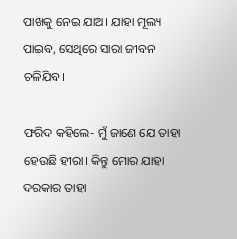ପାଖକୁ ନେଇ ଯାଅ। ଯାହା ମୂଲ୍ୟ ପାଇବ, ସେଥିରେ ସାରା ଜୀବନ ଚଳିଯିବ।

ଫରିଦ କହିଲେ- ମୁଁ ଜାଣେ ଯେ ତାହା ହେଉଛି ହୀରା। କିନ୍ତୁ ମୋର ଯାହା ଦରକାର ତାହା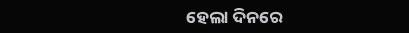ହେଲା ଦିନରେ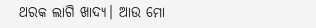ଥରକ ଲାଗି ଖାଦ୍ୟ। ଆଉ ମୋ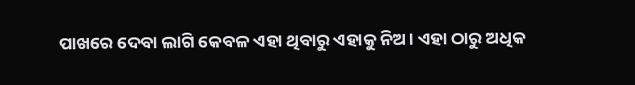ପାଖରେ ଦେବା ଲାଗି କେବଳ ଏହା ଥିବାରୁ ଏହାକୁ ନିଅ। ଏହା ଠାରୁ ଅଧିକ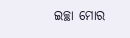ଇଚ୍ଛା ମୋର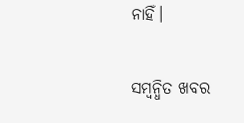ନାହିଁ।

ସମ୍ବନ୍ଧିତ ଖବର